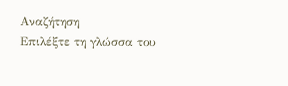Αναζήτηση
Επιλέξτε τη γλώσσα του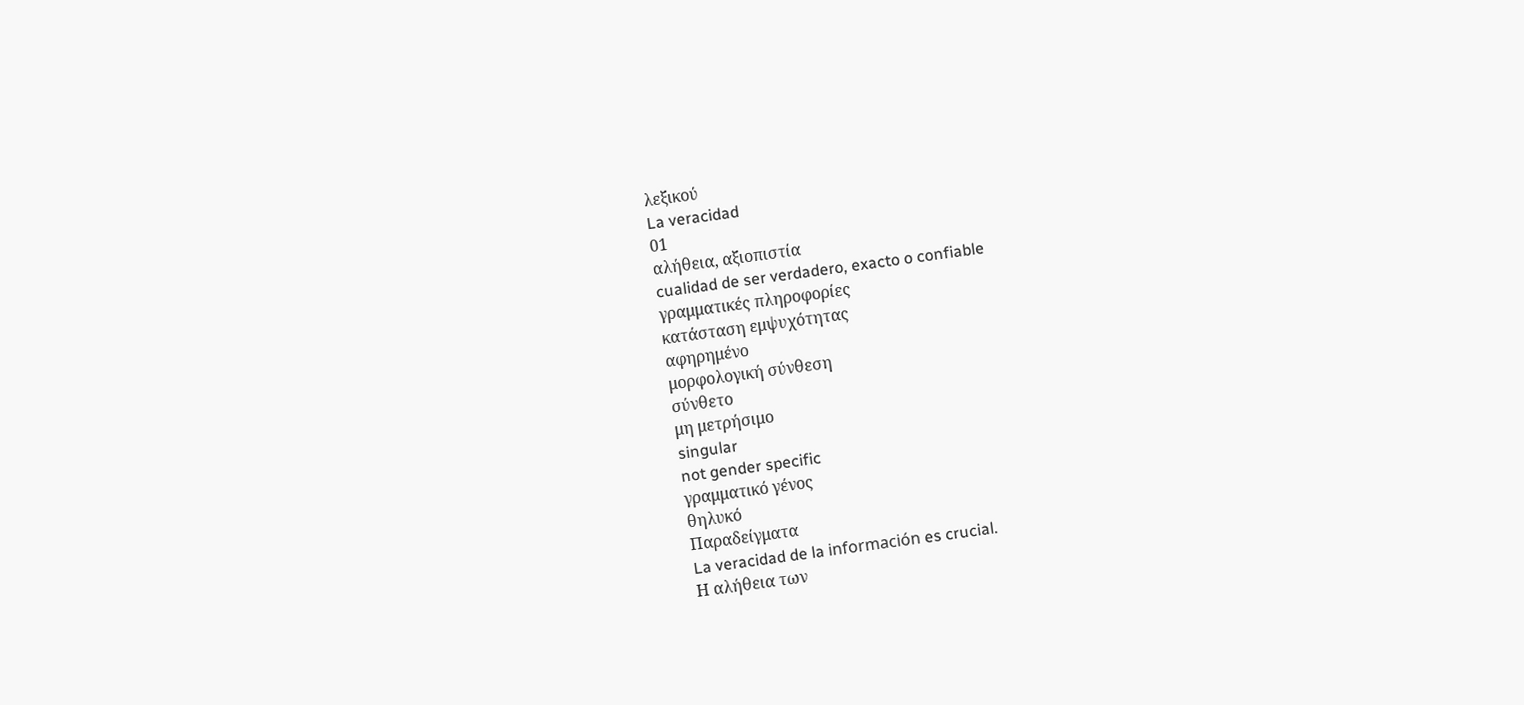λεξικού
La veracidad
01
αλήθεια, αξιοπιστία
cualidad de ser verdadero, exacto o confiable
γραμματικές πληροφορίες
κατάσταση εμψυχότητας
αφηρημένο
μορφολογική σύνθεση
σύνθετο
μη μετρήσιμο
singular
not gender specific
γραμματικό γένος
θηλυκό
Παραδείγματα
La veracidad de la información es crucial.
Η αλήθεια των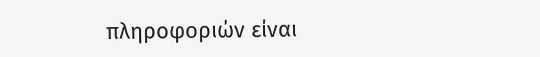πληροφοριών είναι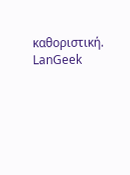καθοριστική.
LanGeek